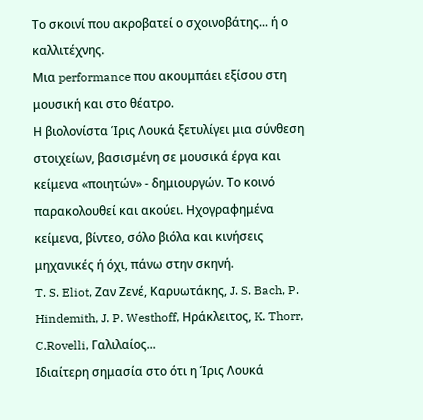Το σκοινί που ακροβατεί ο σχοινοβάτης... ή ο καλλιτέχνης.
Μια performance που ακουμπάει εξίσου στη μουσική και στο θέατρο.
Η βιολονίστα Ίρις Λουκά ξετυλίγει μια σύνθεση στοιχείων, βασισμένη σε μουσικά έργα και κείμενα «ποιητών» - δημιουργών. Το κοινό παρακολουθεί και ακούει. Ηχογραφημένα κείμενα, βίντεο, σόλο βιόλα και κινήσεις μηχανικές ή όχι, πάνω στην σκηνή.
T. S. Eliot, Ζαν Ζενέ, Καρυωτάκης, J. S. Bach, P. Hindemith, J. P. Westhoff, Ηράκλειτος, K. Thorr, C.Rovelli, Γαλιλαίος...
Ιδιαίτερη σημασία στο ότι η Ίρις Λουκά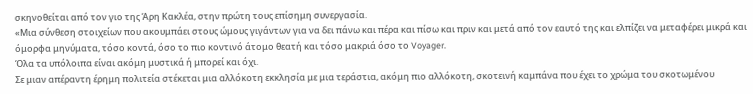σκηνοθείται από τον γιο της Άρη Κακλέα, στην πρώτη τους επίσημη συνεργασία.
«Μια σύνθεση στοιχείων που ακουμπάει στους ώμους γιγάντων για να δει πάνω και πέρα και πίσω και πριν και μετά από τον εαυτό της και ελπίζει να μεταφέρει μικρά και όμορφα μηνύματα, τόσο κοντά, όσο το πιο κοντινό άτομο θεατή και τόσο μακριά όσο το Voyager.
Όλα τα υπόλοιπα είναι ακόμη μυστικά ή μπορεί και όχι.
Σε μιαν απέραντη έρημη πολιτεία στέκεται μια αλλόκοτη εκκλησία με μια τεράστια, ακόμη πιο αλλόκοτη, σκοτεινή καμπάνα που έχει το χρώμα του σκοτωμένου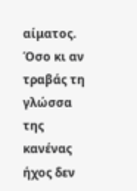αίματος. Όσο κι αν τραβάς τη γλώσσα της κανένας ήχος δεν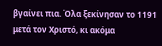βγαίνει πια. Όλα ξεκίνησαν το 1191 μετά τον Χριστό, κι ακόμα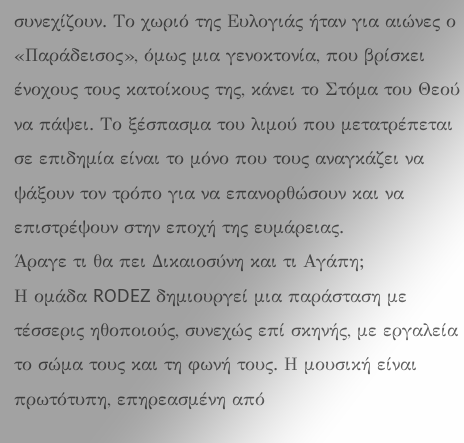συνεχίζουν. Το χωριό της Ευλογιάς ήταν για αιώνες ο «Παράδεισος», όμως μια γενοκτονία, που βρίσκει ένοχους τους κατοίκους της, κάνει το Στόμα του Θεού να πάψει. Το ξέσπασμα του λιμού που μετατρέπεται σε επιδημία είναι το μόνο που τους αναγκάζει να ψάξουν τον τρόπο για να επανορθώσουν και να επιστρέψουν στην εποχή της ευμάρειας.
Άραγε τι θα πει Δικαιοσύνη και τι Αγάπη;
Η ομάδα RODEZ δημιουργεί μια παράσταση με τέσσερις ηθοποιούς, συνεχώς επί σκηνής, με εργαλεία το σώμα τους και τη φωνή τους. Η μουσική είναι πρωτότυπη, επηρεασμένη από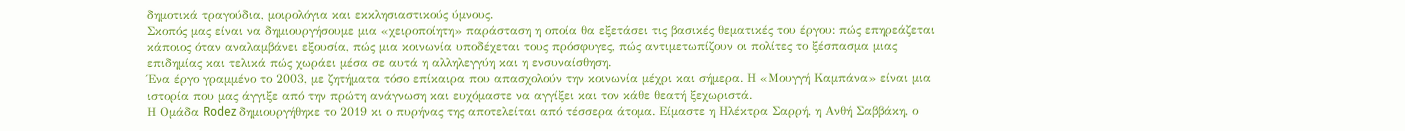δημοτικά τραγούδια, μοιρολόγια και εκκλησιαστικούς ύμνους.
Σκοπός μας είναι να δημιουργήσουμε μια «χειροποίητη» παράσταση η οποία θα εξετάσει τις βασικές θεματικές του έργου: πώς επηρεάζεται κάποιος όταν αναλαμβάνει εξουσία, πώς μια κοινωνία υποδέχεται τους πρόσφυγες, πώς αντιμετωπίζουν οι πολίτες το ξέσπασμα μιας επιδημίας και τελικά πώς χωράει μέσα σε αυτά η αλληλεγγύη και η ενσυναίσθηση.
Ένα έργο γραμμένο το 2003, με ζητήματα τόσο επίκαιρα που απασχολούν την κοινωνία μέχρι και σήμερα. Η «Μουγγή Καμπάνα» είναι μια ιστορία που μας άγγιξε από την πρώτη ανάγνωση και ευχόμαστε να αγγίξει και τον κάθε θεατή ξεχωριστά.
Η Oμάδα Rodez δημιουργήθηκε το 2019 κι ο πυρήνας της αποτελείται από τέσσερα άτομα. Είμαστε η Ηλέκτρα Σαρρή, η Ανθή Σαββάκη, ο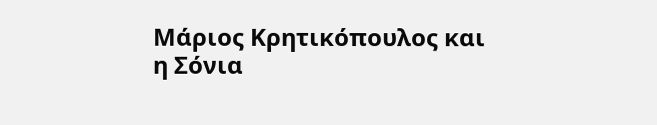Μάριος Κρητικόπουλος και η Σόνια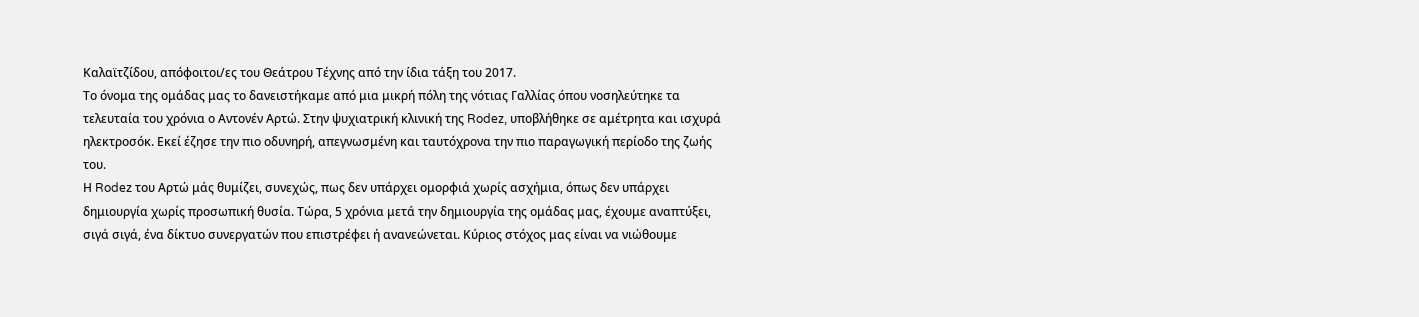Καλαϊτζίδου, απόφοιτοι/ες του Θεάτρου Τέχνης από την ίδια τάξη του 2017.
Το όνομα της ομάδας μας το δανειστήκαμε από μια μικρή πόλη της νότιας Γαλλίας όπου νοσηλεύτηκε τα τελευταία του χρόνια ο Αντονέν Αρτώ. Στην ψυχιατρική κλινική της Rodez, υποβλήθηκε σε αμέτρητα και ισχυρά ηλεκτροσόκ. Εκεί έζησε την πιο οδυνηρή, απεγνωσμένη και ταυτόχρονα την πιο παραγωγική περίοδο της ζωής του.
Η Rodez του Αρτώ μάς θυμίζει, συνεχώς, πως δεν υπάρχει ομορφιά χωρίς ασχήμια, όπως δεν υπάρχει δημιουργία χωρίς προσωπική θυσία. Τώρα, 5 χρόνια μετά την δημιουργία της ομάδας μας, έχουμε αναπτύξει, σιγά σιγά, ένα δίκτυο συνεργατών που επιστρέφει ή ανανεώνεται. Κύριος στόχος μας είναι να νιώθουμε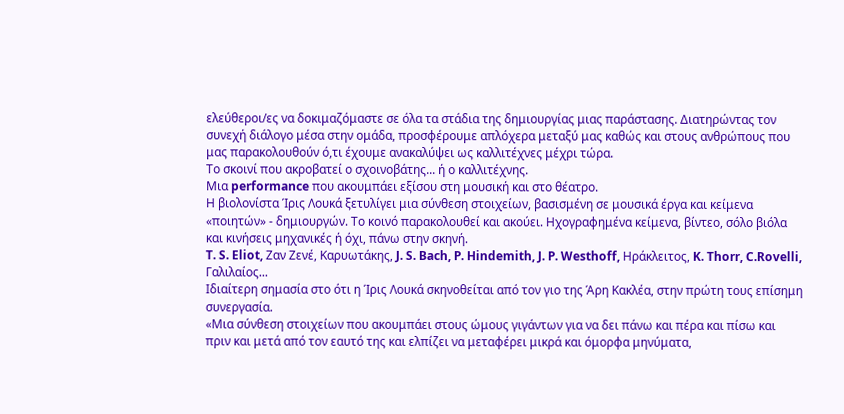ελεύθεροι/ες να δοκιμαζόμαστε σε όλα τα στάδια της δημιουργίας μιας παράστασης. Διατηρώντας τον συνεχή διάλογο μέσα στην ομάδα, προσφέρουμε απλόχερα μεταξύ μας καθώς και στους ανθρώπους που μας παρακολουθούν ό,τι έχουμε ανακαλύψει ως καλλιτέχνες μέχρι τώρα.
Το σκοινί που ακροβατεί ο σχοινοβάτης... ή ο καλλιτέχνης.
Μια performance που ακουμπάει εξίσου στη μουσική και στο θέατρο.
Η βιολονίστα Ίρις Λουκά ξετυλίγει μια σύνθεση στοιχείων, βασισμένη σε μουσικά έργα και κείμενα «ποιητών» - δημιουργών. Το κοινό παρακολουθεί και ακούει. Ηχογραφημένα κείμενα, βίντεο, σόλο βιόλα και κινήσεις μηχανικές ή όχι, πάνω στην σκηνή.
T. S. Eliot, Ζαν Ζενέ, Καρυωτάκης, J. S. Bach, P. Hindemith, J. P. Westhoff, Ηράκλειτος, K. Thorr, C.Rovelli, Γαλιλαίος...
Ιδιαίτερη σημασία στο ότι η Ίρις Λουκά σκηνοθείται από τον γιο της Άρη Κακλέα, στην πρώτη τους επίσημη συνεργασία.
«Μια σύνθεση στοιχείων που ακουμπάει στους ώμους γιγάντων για να δει πάνω και πέρα και πίσω και πριν και μετά από τον εαυτό της και ελπίζει να μεταφέρει μικρά και όμορφα μηνύματα,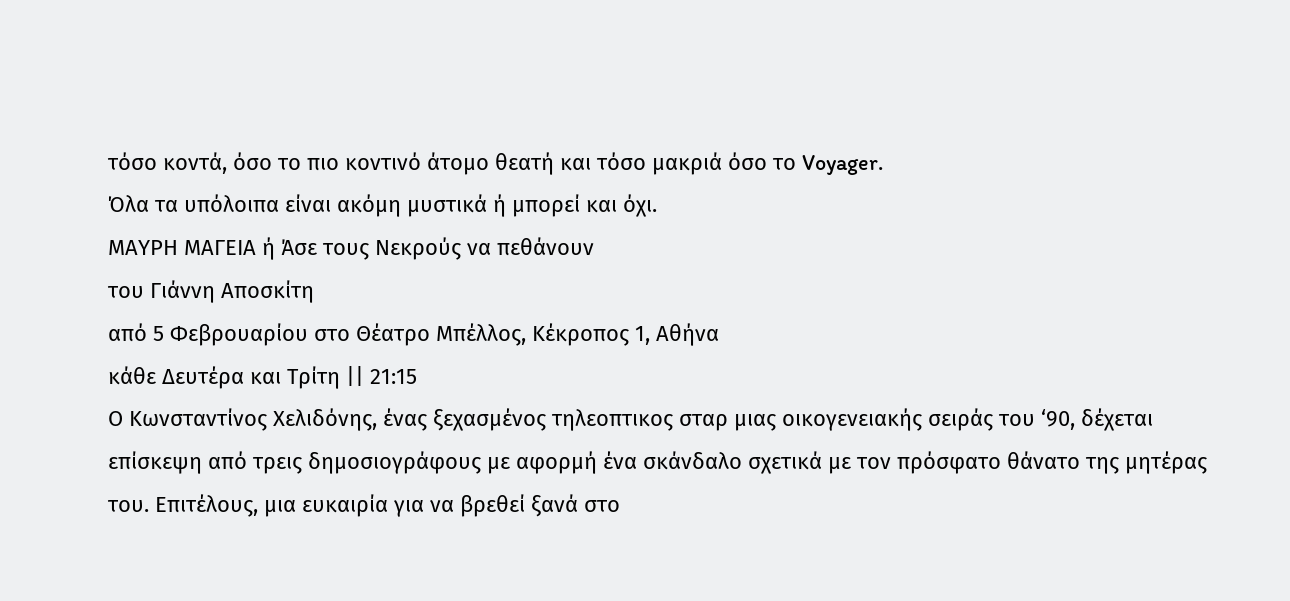τόσο κοντά, όσο το πιο κοντινό άτομο θεατή και τόσο μακριά όσο το Voyager.
Όλα τα υπόλοιπα είναι ακόμη μυστικά ή μπορεί και όχι.
ΜΑΥΡΗ ΜΑΓΕΙΑ ή Άσε τους Νεκρούς να πεθάνουν
του Γιάννη Αποσκίτη
από 5 Φεβρουαρίου στο Θέατρο Μπέλλος, Κέκροπος 1, Αθήνα
κάθε Δευτέρα και Τρίτη || 21:15
Ο Κωνσταντίνος Χελιδόνης, ένας ξεχασμένος τηλεοπτικος σταρ μιας οικογενειακής σειράς του ‘90, δέχεται επίσκεψη από τρεις δημοσιογράφους με αφορμή ένα σκάνδαλο σχετικά με τον πρόσφατο θάνατο της μητέρας του. Επιτέλους, μια ευκαιρία για να βρεθεί ξανά στο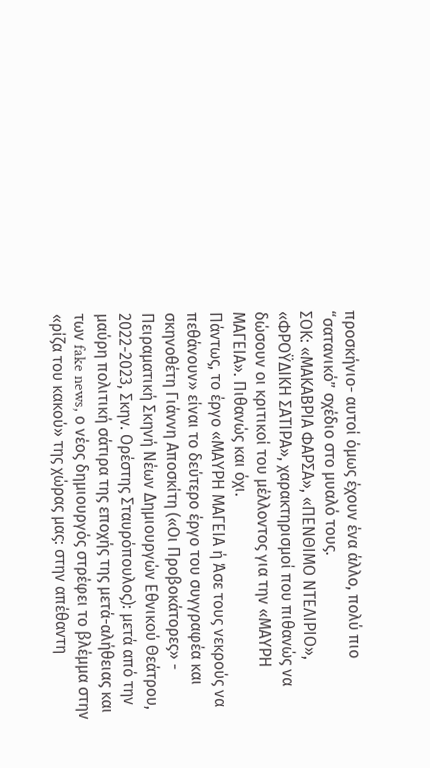προσκήνιο- αυτοί όμως έχουν ένα άλλο, πολύ πιο “σατανικό” σχέδιο στο μυαλό τους.
ΣΟΚ: «ΜΑΚΑΒΡΙΑ ΦΑΡΣΑ», «ΠΕΝΘΙΜΟ ΝΤΕΛΙΡΙΟ», «ΦΡΟΫΔΙΚΗ ΣΑΤΙΡΑ», χαρακτηρισμοί που πιθανώς να δώσουν οι κριτικοί του μέλλοντος για την «ΜΑΥΡΗ ΜΑΓΕΙΑ». Πιθανώς και όχι.
Πάντως, το έργο «ΜΑΥΡΗ ΜΑΓΕΙΑ ή Άσε τους νεκρούς να πεθάνουν» είναι το δεύτερο έργο του συγγραφέα και σκηνοθέτη Γιάννη Αποσκίτη («Οι Προβοκάτορες» - Πειραματική Σκηνή Νέων Δημιουργών Εθνικού Θεάτρου, 2022-2023, Σκην. Ορέστης Σταυρόπουλος): μετά από την μαύρη πολιτική σάτιρα της εποχής της μετά-αλήθειας και των fake news, ο νέος δημιουργός στρέφει το βλέμμα στην «ρίζα του κακού» της χώρας μας: στην απέθαντη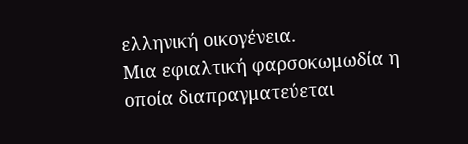ελληνική οικογένεια.
Μια εφιαλτική φαρσοκωμωδία η οποία διαπραγματεύεται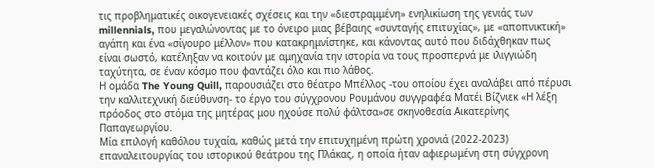τις προβληματικές οικογενειακές σχέσεις και την «διεστραμμένη» ενηλικίωση της γενιάς των millennials, που μεγαλώνοντας με το όνειρο μιας βέβαιης «συνταγής επιτυχίας», με «αποπνικτική» αγάπη και ένα «σίγουρο μέλλον» που κατακρημνίστηκε, και κάνοντας αυτό που διδάχθηκαν πως είναι σωστό, κατέληξαν να κοιτούν με αμηχανία την ιστορία να τους προσπερνά με ιλιγγιώδη ταχύτητα, σε έναν κόσμο που φαντάζει όλο και πιο λάθος.
Η ομάδα The Young Quill, παρουσιάζει στο θέατρο Μπέλλος -του οποίου έχει αναλάβει από πέρυσι την καλλιτεχνική διεύθυνση- το έργο του σύγχρονου Ρουμάνου συγγραφέα Ματέι Βίζνιεκ «Η λέξη πρόοδος στο στόμα της μητέρας μου ηχούσε πολύ φάλτσα»σε σκηνοθεσία Αικατερίνης Παπαγεωργίου.
Μία επιλογή καθόλου τυχαία, καθώς μετά την επιτυχημένη πρώτη χρονιά (2022-2023) επαναλειτουργίας του ιστορικού θεάτρου της Πλάκας, η οποία ήταν αφιερωμένη στη σύγχρονη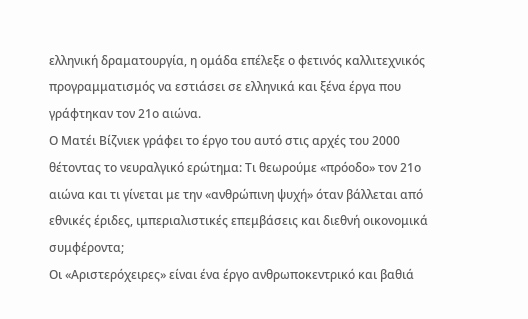ελληνική δραματουργία, η ομάδα επέλεξε ο φετινός καλλιτεχνικός προγραμματισμός να εστιάσει σε ελληνικά και ξένα έργα που γράφτηκαν τον 21ο αιώνα.
Ο Ματέι Βίζνιεκ γράφει το έργο του αυτό στις αρχές του 2000 θέτοντας το νευραλγικό ερώτημα: Τι θεωρούμε «πρόοδο» τον 21ο αιώνα και τι γίνεται με την «ανθρώπινη ψυχή» όταν βάλλεται από εθνικές έριδες, ιμπεριαλιστικές επεμβάσεις και διεθνή οικονομικά συμφέροντα;
Οι «Αριστερόχειρες» είναι ένα έργο ανθρωποκεντρικό και βαθιά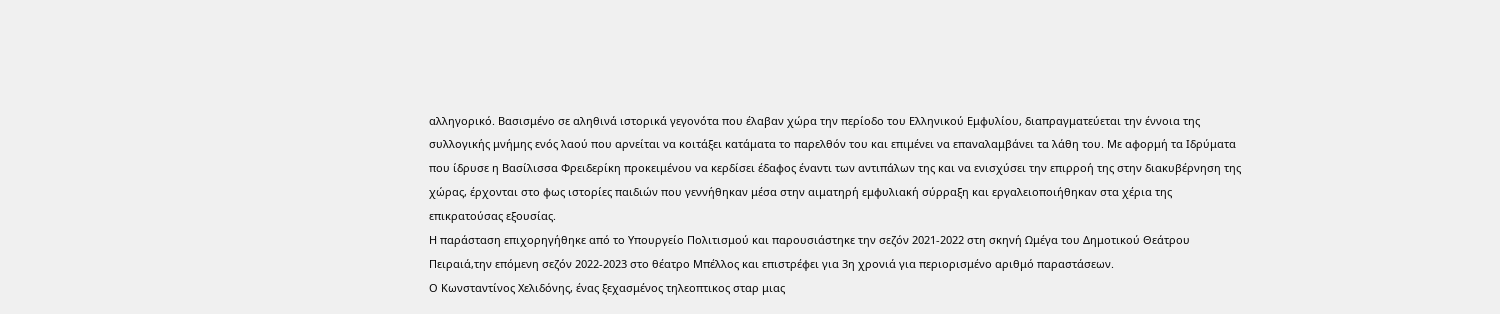αλληγορικό. Βασισμένο σε αληθινά ιστορικά γεγονότα που έλαβαν χώρα την περίοδο του Ελληνικού Εμφυλίου, διαπραγματεύεται την έννοια της συλλογικής μνήμης ενός λαού που αρνείται να κοιτάξει κατάματα το παρελθόν του και επιμένει να επαναλαμβάνει τα λάθη του. Με αφορμή τα Ιδρύματα που ίδρυσε η Βασίλισσα Φρειδερίκη προκειμένου να κερδίσει έδαφος έναντι των αντιπάλων της και να ενισχύσει την επιρροή της στην διακυβέρνηση της χώρας, έρχονται στο φως ιστορίες παιδιών που γεννήθηκαν μέσα στην αιματηρή εμφυλιακή σύρραξη και εργαλειοποιήθηκαν στα χέρια της επικρατούσας εξουσίας.
Η παράσταση επιχορηγήθηκε από το Υπουργείο Πολιτισμού και παρουσιάστηκε την σεζόν 2021-2022 στη σκηνή Ωμέγα του Δημοτικού Θεάτρου Πειραιά,την επόμενη σεζόν 2022-2023 στο θέατρο Μπέλλος και επιστρέφει για 3η χρονιά για περιορισμένο αριθμό παραστάσεων.
Ο Κωνσταντίνος Χελιδόνης, ένας ξεχασμένος τηλεοπτικος σταρ μιας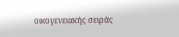οικογενειακής σειράς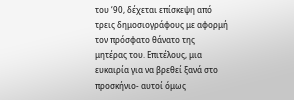του ‘90, δέχεται επίσκεψη από τρεις δημοσιογράφους με αφορμή τον πρόσφατο θάνατο της μητέρας του. Επιτέλους, μια ευκαιρία για να βρεθεί ξανά στο προσκήνιο- αυτοί όμως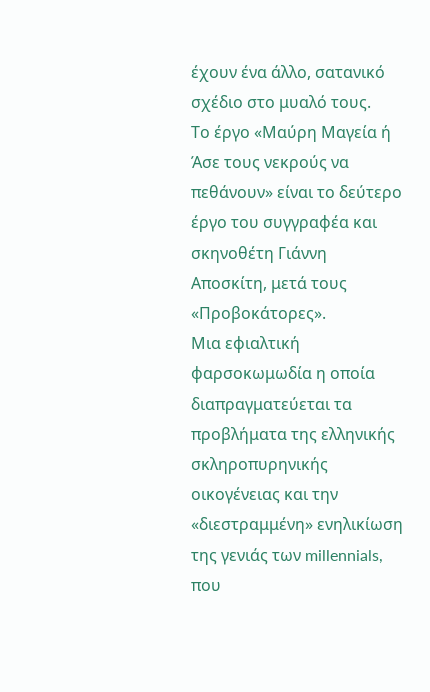έχουν ένα άλλο, σατανικό σχέδιο στο μυαλό τους.
Το έργο «Μαύρη Μαγεία ή Άσε τους νεκρούς να πεθάνουν» είναι το δεύτερο έργο του συγγραφέα και σκηνοθέτη Γιάννη Αποσκίτη, μετά τους «Προβοκάτορες».
Μια εφιαλτική φαρσοκωμωδία η οποία διαπραγματεύεται τα προβλήματα της ελληνικής σκληροπυρηνικής οικογένειας και την «διεστραμμένη» ενηλικίωση της γενιάς των millennials, που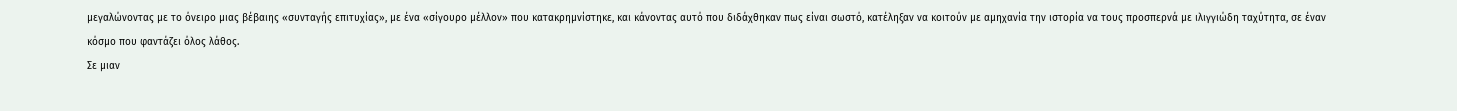μεγαλώνοντας με το όνειρο μιας βέβαιης «συνταγής επιτυχίας», με ένα «σίγουρο μέλλον» που κατακρημνίστηκε, και κάνοντας αυτό που διδάχθηκαν πως είναι σωστό, κατέληξαν να κοιτούν με αμηχανία την ιστορία να τους προσπερνά με ιλιγγιώδη ταχύτητα, σε έναν κόσμο που φαντάζει όλος λάθος.
Σε μιαν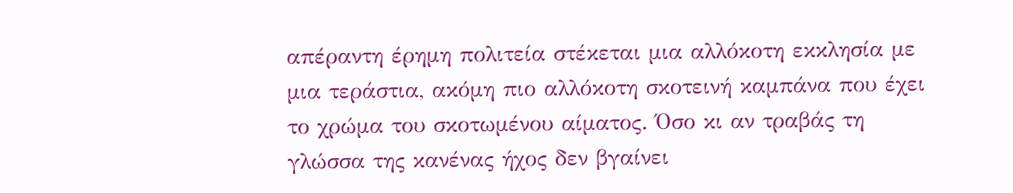απέραντη έρημη πολιτεία στέκεται μια αλλόκοτη εκκλησία με μια τεράστια, ακόμη πιο αλλόκοτη σκοτεινή καμπάνα που έχει το χρώμα του σκοτωμένου αίματος. Όσο κι αν τραβάς τη γλώσσα της κανένας ήχος δεν βγαίνει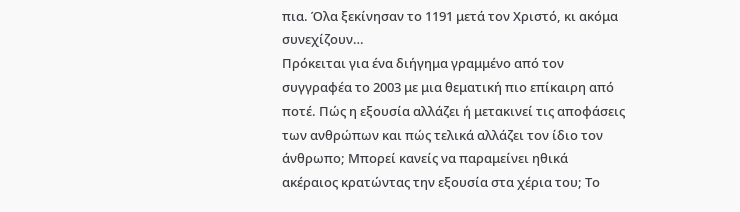πια. Όλα ξεκίνησαν το 1191 μετά τον Χριστό, κι ακόμα συνεχίζουν…
Πρόκειται για ένα διήγημα γραμμένο από τον συγγραφέα το 2003 με μια θεματική πιο επίκαιρη από ποτέ. Πώς η εξουσία αλλάζει ή μετακινεί τις αποφάσεις των ανθρώπων και πώς τελικά αλλάζει τον ίδιο τον άνθρωπο; Μπορεί κανείς να παραμείνει ηθικά ακέραιος κρατώντας την εξουσία στα χέρια του; Το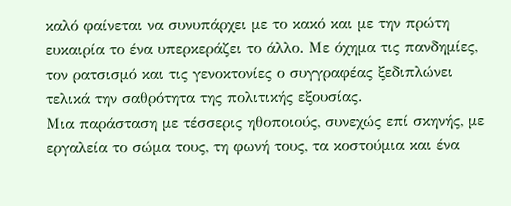καλό φαίνεται να συνυπάρχει με το κακό και με την πρώτη ευκαιρία το ένα υπερκεράζει το άλλο. Με όχημα τις πανδημίες, τον ρατσισμό και τις γενοκτονίες ο συγγραφέας ξεδιπλώνει τελικά την σαθρότητα της πολιτικής εξουσίας.
Μια παράσταση με τέσσερις ηθοποιούς, συνεχώς επί σκηνής, με εργαλεία το σώμα τους, τη φωνή τους, τα κοστούμια και ένα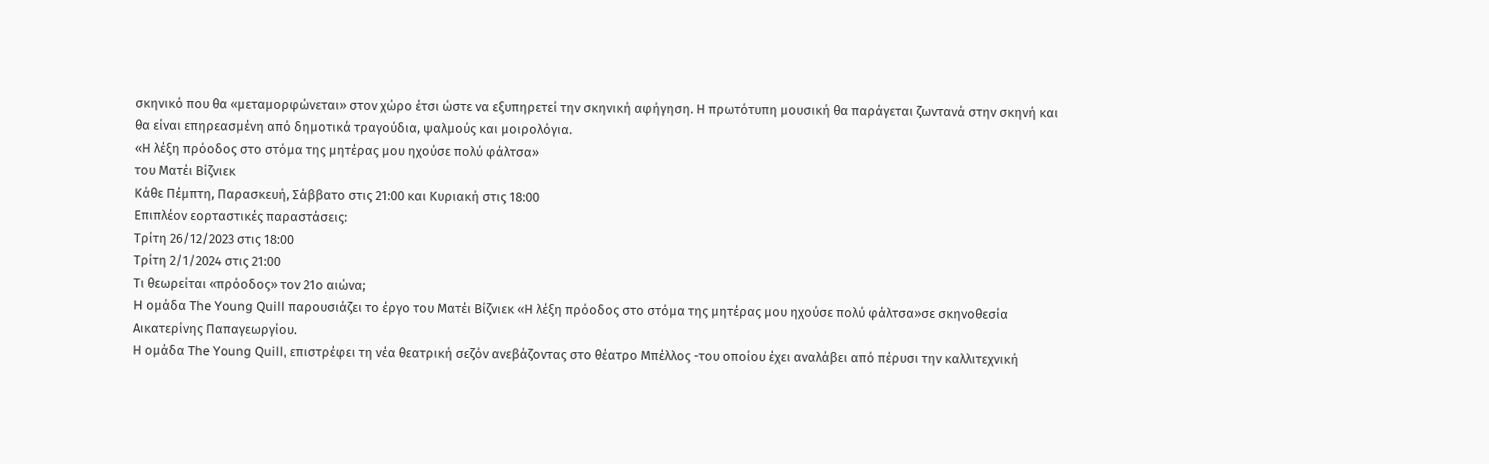σκηνικό που θα «μεταμορφώνεται» στον χώρο έτσι ώστε να εξυπηρετεί την σκηνική αφήγηση. Η πρωτότυπη μουσική θα παράγεται ζωντανά στην σκηνή και θα είναι επηρεασμένη από δημοτικά τραγούδια, ψαλμούς και μοιρολόγια.
«Η λέξη πρόοδος στο στόμα της μητέρας μου ηχούσε πολύ φάλτσα»
του Ματέι Βίζνιεκ
Κάθε Πέμπτη, Παρασκευή, Σάββατο στις 21:00 και Κυριακή στις 18:00
Επιπλέον εορταστικές παραστάσεις:
Τρίτη 26/12/2023 στις 18:00
Τρίτη 2/1/2024 στις 21:00
Τι θεωρείται «πρόοδος» τον 21ο αιώνα;
H ομάδα The Young Quill παρουσιάζει το έργο του Ματέι Βίζνιεκ «Η λέξη πρόοδος στο στόμα της μητέρας μου ηχούσε πολύ φάλτσα»σε σκηνοθεσία Αικατερίνης Παπαγεωργίου.
Η ομάδα The Young Quill, επιστρέφει τη νέα θεατρική σεζόν ανεβάζοντας στο θέατρο Μπέλλος -του οποίου έχει αναλάβει από πέρυσι την καλλιτεχνική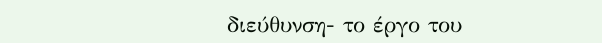διεύθυνση- το έργο του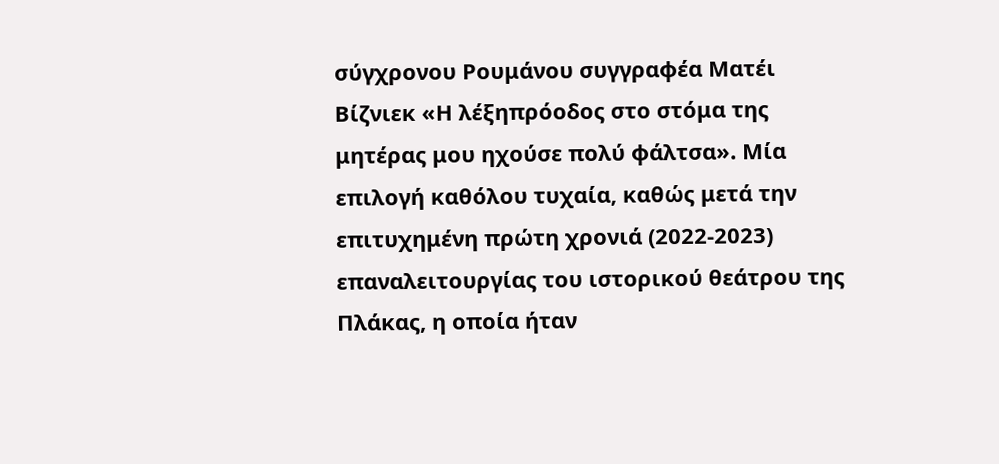σύγχρονου Ρουμάνου συγγραφέα Ματέι Βίζνιεκ «Η λέξηπρόοδος στο στόμα της μητέρας μου ηχούσε πολύ φάλτσα». Μία επιλογή καθόλου τυχαία, καθώς μετά την επιτυχημένη πρώτη χρονιά (2022-2023) επαναλειτουργίας του ιστορικού θεάτρου της Πλάκας, η οποία ήταν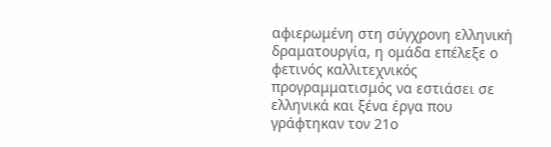αφιερωμένη στη σύγχρονη ελληνική δραματουργία, η ομάδα επέλεξε ο φετινός καλλιτεχνικός προγραμματισμός να εστιάσει σε ελληνικά και ξένα έργα που γράφτηκαν τον 21ο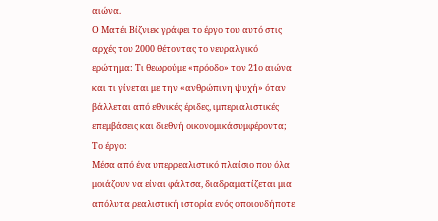αιώνα.
Ο Ματέι Βίζνιεκ γράφει το έργο του αυτό στις αρχές του 2000 θέτοντας το νευραλγικό ερώτημα: Τι θεωρούμε «πρόοδο» τον 21ο αιώνα και τι γίνεται με την «ανθρώπινη ψυχή» όταν βάλλεται από εθνικές έριδες, ιμπεριαλιστικές επεμβάσεις και διεθνή οικονομικάσυμφέροντα;
Το έργο:
Μέσα από ένα υπερρεαλιστικό πλαίσιο που όλα μοιάζουν να είναι φάλτσα, διαδραματίζεται μια απόλυτα ρεαλιστική ιστορία ενός οποιουδήποτε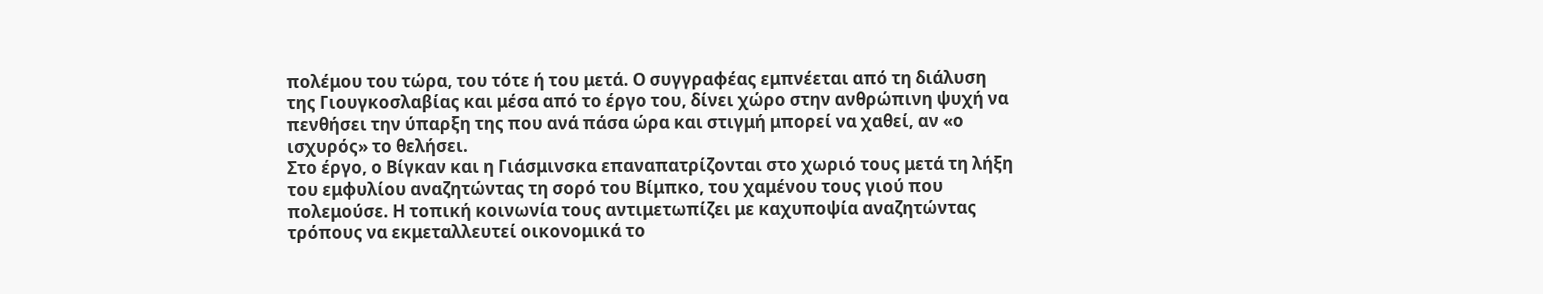πολέμου του τώρα, του τότε ή του μετά. Ο συγγραφέας εμπνέεται από τη διάλυση της Γιουγκοσλαβίας και μέσα από το έργο του, δίνει χώρο στην ανθρώπινη ψυχή να πενθήσει την ύπαρξη της που ανά πάσα ώρα και στιγμή μπορεί να χαθεί, αν «ο ισχυρός» το θελήσει.
Στο έργο, ο Βίγκαν και η Γιάσμινσκα επαναπατρίζονται στο χωριό τους μετά τη λήξη του εμφυλίου αναζητώντας τη σορό του Βίμπκο, του χαμένου τους γιού που πολεμούσε. Η τοπική κοινωνία τους αντιμετωπίζει με καχυποψία αναζητώντας τρόπους να εκμεταλλευτεί οικονομικά το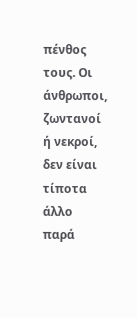πένθος τους. Οι άνθρωποι, ζωντανοί ή νεκροί, δεν είναι τίποτα άλλο παρά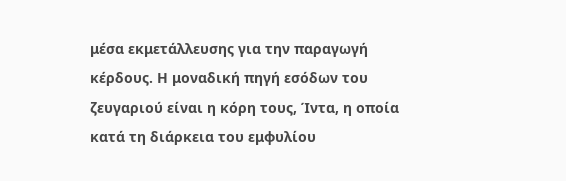μέσα εκμετάλλευσης για την παραγωγή κέρδους. Η μοναδική πηγή εσόδων του ζευγαριού είναι η κόρη τους, Ίντα, η οποία κατά τη διάρκεια του εμφυλίου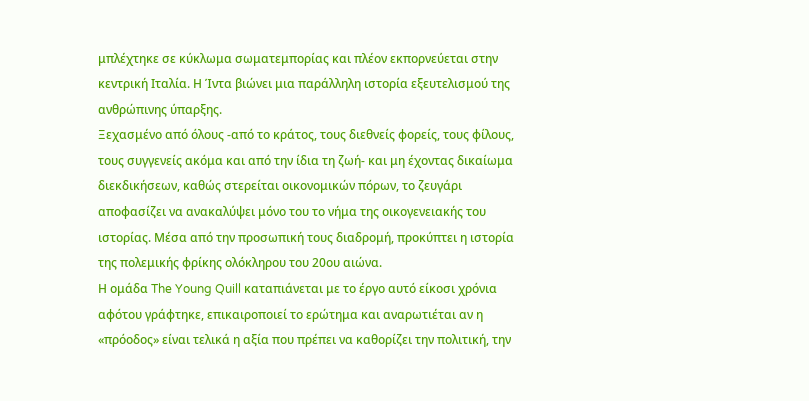μπλέχτηκε σε κύκλωμα σωματεμπορίας και πλέον εκπορνεύεται στην κεντρική Ιταλία. Η Ίντα βιώνει μια παράλληλη ιστορία εξευτελισμού της ανθρώπινης ύπαρξης.
Ξεχασμένο από όλους -από το κράτος, τους διεθνείς φορείς, τους φίλους, τους συγγενείς ακόμα και από την ίδια τη ζωή- και μη έχοντας δικαίωμα διεκδικήσεων, καθώς στερείται οικονομικών πόρων, το ζευγάρι αποφασίζει να ανακαλύψει μόνο του το νήμα της οικογενειακής του ιστορίας. Μέσα από την προσωπική τους διαδρομή, προκύπτει η ιστορία της πολεμικής φρίκης ολόκληρου του 20ου αιώνα.
Η ομάδα The Young Quill καταπιάνεται με το έργο αυτό είκοσι χρόνια αφότου γράφτηκε, επικαιροποιεί το ερώτημα και αναρωτιέται αν η «πρόοδος» είναι τελικά η αξία που πρέπει να καθορίζει την πολιτική, την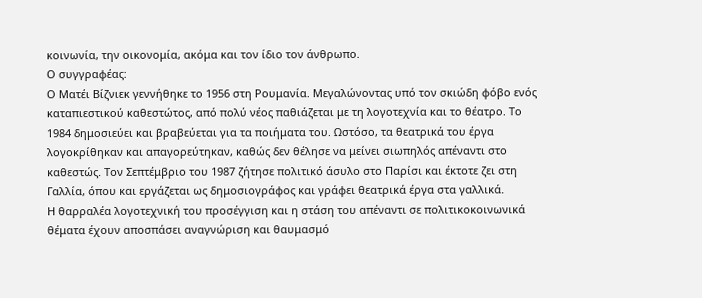κοινωνία, την οικονομία, ακόμα και τον ίδιο τον άνθρωπο.
Ο συγγραφέας:
Ο Ματέι Βίζνιεκ γεννήθηκε το 1956 στη Ρουμανία. Μεγαλώνοντας υπό τον σκιώδη φόβο ενός καταπιεστικού καθεστώτος, από πολύ νέος παθιάζεται με τη λογοτεχνία και το θέατρο. Το 1984 δημοσιεύει και βραβεύεται για τα ποιήματα του. Ωστόσο, τα θεατρικά του έργα λογοκρίθηκαν και απαγορεύτηκαν, καθώς δεν θέλησε να μείνει σιωπηλός απέναντι στο καθεστώς. Τον Σεπτέμβριο του 1987 ζήτησε πολιτικό άσυλο στο Παρίσι και έκτοτε ζει στη Γαλλία, όπου και εργάζεται ως δημοσιογράφος και γράφει θεατρικά έργα στα γαλλικά.
Η θαρραλέα λογοτεχνική του προσέγγιση και η στάση του απέναντι σε πολιτικοκοινωνικά θέματα έχουν αποσπάσει αναγνώριση και θαυμασμό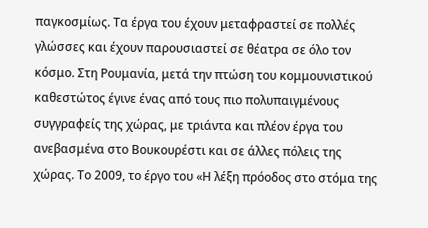παγκοσμίως. Τα έργα του έχουν μεταφραστεί σε πολλές γλώσσες και έχουν παρουσιαστεί σε θέατρα σε όλο τον κόσμο. Στη Ρουμανία, μετά την πτώση του κομμουνιστικού καθεστώτος έγινε ένας από τους πιο πολυπαιγμένους συγγραφείς της χώρας, με τριάντα και πλέον έργα του ανεβασμένα στο Βουκουρέστι και σε άλλες πόλεις της χώρας. Το 2009, το έργο του «Η λέξη πρόοδος στο στόμα της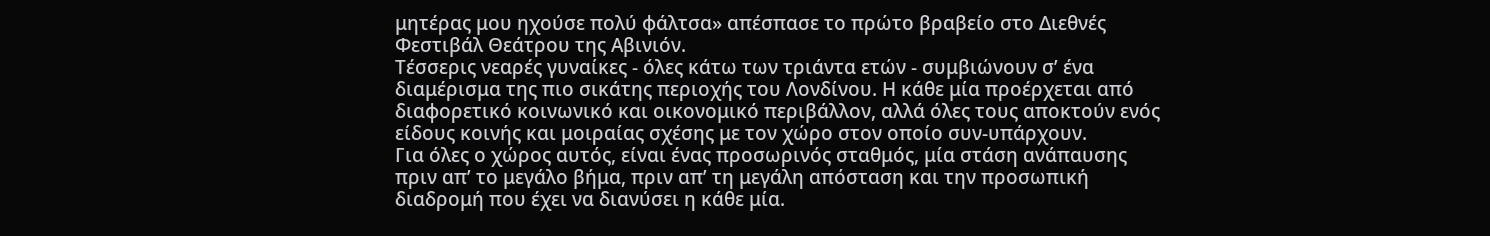μητέρας μου ηχούσε πολύ φάλτσα» απέσπασε το πρώτο βραβείο στο Διεθνές Φεστιβάλ Θεάτρου της Αβινιόν.
Τέσσερις νεαρές γυναίκες - όλες κάτω των τριάντα ετών - συμβιώνουν σ’ ένα διαμέρισμα της πιο σικάτης περιοχής του Λονδίνου. Η κάθε μία προέρχεται από διαφορετικό κοινωνικό και οικονομικό περιβάλλον, αλλά όλες τους αποκτούν ενός είδους κοινής και μοιραίας σχέσης με τον χώρο στον οποίο συν-υπάρχουν.
Για όλες ο χώρος αυτός, είναι ένας προσωρινός σταθμός, μία στάση ανάπαυσης πριν απ’ το μεγάλο βήμα, πριν απ’ τη μεγάλη απόσταση και την προσωπική διαδρομή που έχει να διανύσει η κάθε μία.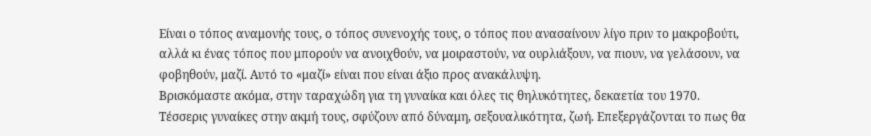Είναι ο τόπος αναμονής τους, ο τόπος συνενοχής τους, ο τόπος που ανασαίνουν λίγο πριν το μακροβούτι, αλλά κι ένας τόπος που μπορούν να ανοιχθούν, να μοιραστούν, να ουρλιάξουν, να πιουν, να γελάσουν, να φοβηθούν, μαζί. Αυτό το «μαζί» είναι που είναι άξιο προς ανακάλυψη.
Βρισκόμαστε ακόμα, στην ταραχώδη για τη γυναίκα και όλες τις θηλυκότητες, δεκαετία του 1970. Τέσσερις γυναίκες στην ακμή τους, σφύζουν από δύναμη, σεξουαλικότητα, ζωή. Επεξεργάζονται το πως θα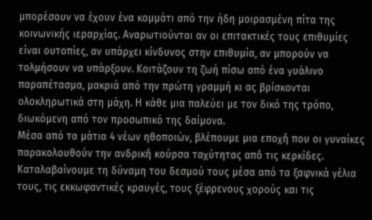μπορέσουν να έχουν ένα κομμάτι από την ήδη μοιρασμένη πίτα της κοινωνικής ιεραρχίας. Αναρωτιούνται αν οι επιτακτικές τους επιθυμίες είναι ουτοπίες, αν υπάρχει κίνδυνος στην επιθυμία, αν μπορούν να τολμήσουν να υπάρξουν. Κοιτάζουν τη ζωή πίσω από ένα γυάλινο παραπέτασμα, μακριά από την πρώτη γραμμή κι ας βρίσκονται ολοκληρωτικά στη μάχη. Η κάθε μια παλεύει με τον δικό της τρόπο, διωκόμενη από τον προσωπικό της δαίμονα.
Μέσα από τα μάτια 4 νέων ηθοποιών, βλέπουμε μια εποχή́ που οι γυναίκες παρακολουθούν την ανδρική́ κούρσα ταχύτητας από́ τις κερκίδες. Καταλαβαίνουμε τη δύναμη του δεσμού τους μέσα από τα ξαφνικά γέλια τους, τις εκκωφαντικές κραυγές, τους ξέφρενους χορούς και τις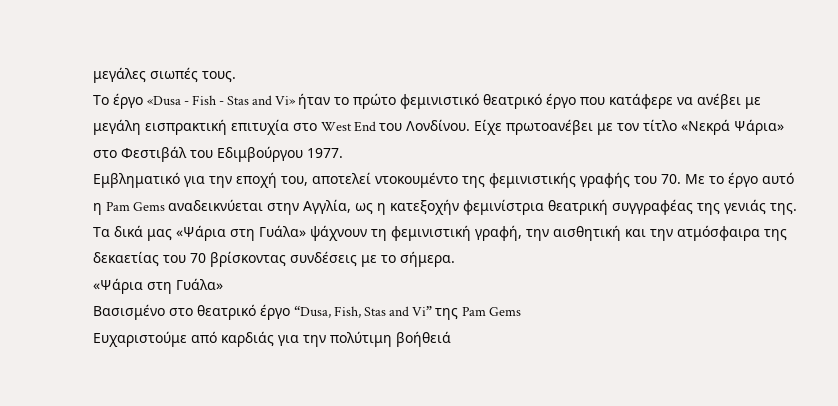μεγάλες σιωπές τους.
Το έργο «Dusa - Fish - Stas and Vi» ήταν το πρώτο φεμινιστικό θεατρικό έργο που κατάφερε να ανέβει με μεγάλη εισπρακτική επιτυχία στο West End του Λονδίνου. Είχε πρωτοανέβει με τον τίτλο «Νεκρά Ψάρια» στο Φεστιβάλ του Εδιμβούργου 1977.
Εμβληματικό για την εποχή του, αποτελεί ντοκουμέντο της φεμινιστικής γραφής του 70. Με το έργο αυτό η Pam Gems αναδεικνύεται στην Αγγλία, ως η κατεξοχήν φεμινίστρια θεατρική συγγραφέας της γενιάς της.
Τα δικά μας «Ψάρια στη Γυάλα» ψάχνουν τη φεμινιστική γραφή, την αισθητική και την ατμόσφαιρα της δεκαετίας του 70 βρίσκοντας συνδέσεις με το σήμερα.
«Ψάρια στη Γυάλα»
Βασισμένο στο θεατρικό έργο “Dusa, Fish, Stas and Vi” της Pam Gems
Eυχαριστούμε από καρδιάς για την πολύτιμη βοήθειά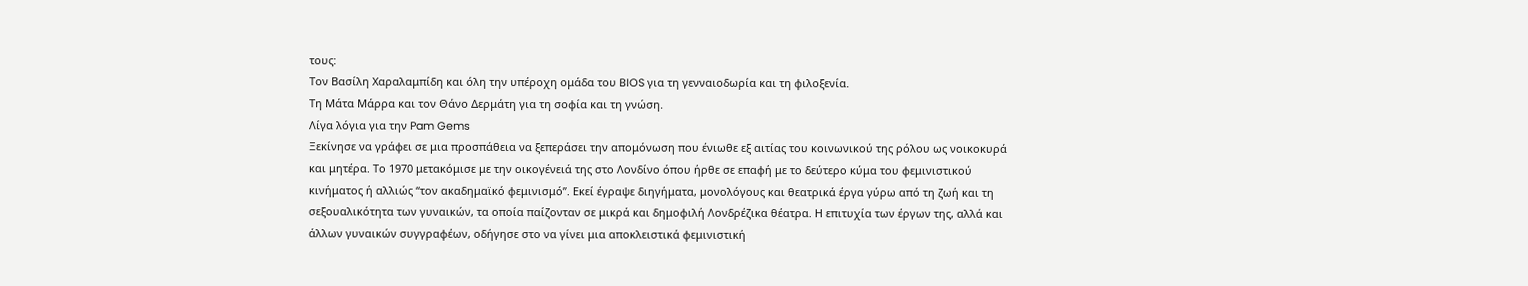τους:
Τον Βασίλη Χαραλαμπίδη και όλη την υπέροχη ομάδα του BIOS για τη γενναιοδωρία και τη φιλοξενία.
Τη Μάτα Μάρρα και τον Θάνο Δερμάτη για τη σοφία και τη γνώση.
Λίγα λόγια για την Pam Gems
Ξεκίνησε να γράφει σε μια προσπάθεια να ξεπεράσει την απομόνωση που ένιωθε εξ αιτίας του κοινωνικού της ρόλου ως νοικοκυρά και μητέρα. Το 1970 μετακόμισε με την οικογένειά της στο Λονδίνο όπου ήρθε σε επαφή με το δεύτερο κύμα του φεμινιστικού κινήματος ή αλλιώς “τον ακαδημαϊκό φεμινισμό”. Εκεί έγραψε διηγήματα, μονολόγους και θεατρικά έργα γύρω από τη ζωή και τη σεξουαλικότητα των γυναικών, τα οποία παίζονταν σε μικρά και δημοφιλή Λονδρέζικα θέατρα. Η επιτυχία των έργων της, αλλά και άλλων γυναικών συγγραφέων, οδήγησε στο να γίνει μια αποκλειστικά φεμινιστική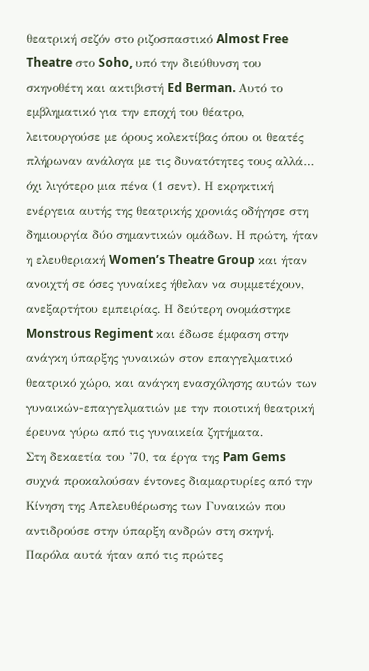θεατρική σεζόν στο ριζοσπαστικό Almost Free Theatre στο Soho, υπό την διεύθυνση του σκηνοθέτη και ακτιβιστή Ed Berman. Αυτό το εμβληματικό για την εποχή του θέατρο, λειτουργούσε με όρους κολεκτίβας όπου οι θεατές πλήρωναν ανάλογα με τις δυνατότητες τους αλλά… όχι λιγότερο μια πένα (1 σεντ). Η εκρηκτική ενέργεια αυτής της θεατρικής χρονιάς οδήγησε στη δημιουργία δύο σημαντικών ομάδων. Η πρώτη, ήταν η ελευθεριακή Women’s Theatre Group και ήταν ανοιχτή σε όσες γυναίκες ήθελαν να συμμετέχουν, ανεξαρτήτου εμπειρίας. Η δεύτερη ονομάστηκε Monstrous Regiment και έδωσε έμφαση στην ανάγκη ύπαρξης γυναικών στον επαγγελματικό θεατρικό χώρο, και ανάγκη ενασχόλησης αυτών των γυναικών-επαγγελματιών με την ποιοτική θεατρική έρευνα γύρω από τις γυναικεία ζητήματα.
Στη δεκαετία του ’70, τα έργα της Pam Gems συχνά προκαλούσαν έντονες διαμαρτυρίες από την Κίνηση της Απελευθέρωσης των Γυναικών που αντιδρούσε στην ύπαρξη ανδρών στη σκηνή. Παρόλα αυτά ήταν από τις πρώτες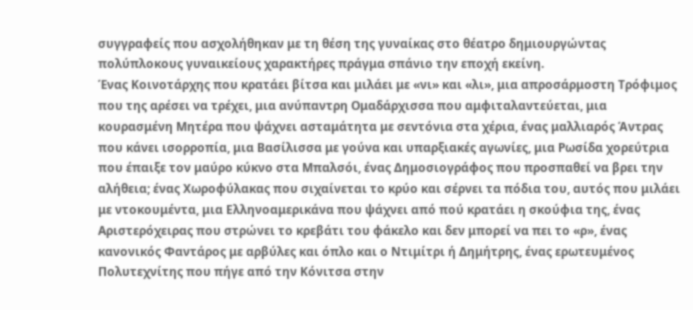συγγραφείς που ασχολήθηκαν με τη θέση της γυναίκας στο θέατρο δημιουργώντας πολύπλοκους γυναικείους χαρακτήρες πράγμα σπάνιο την εποχή εκείνη.
Ένας Κοινοτάρχης που κρατάει βίτσα και μιλάει με «νι» και «λι», μια απροσάρμοστη Τρόφιμος που της αρέσει να τρέχει, μια ανύπαντρη Ομαδάρχισσα που αμφιταλαντεύεται, μια κουρασμένη Μητέρα που ψάχνει ασταμάτητα με σεντόνια στα χέρια, ένας μαλλιαρός Άντρας που κάνει ισορροπία, μια Βασίλισσα με γούνα και υπαρξιακές αγωνίες, μια Ρωσίδα χορεύτρια που έπαιξε τον μαύρο κύκνο στα Μπαλσόι, ένας Δημοσιογράφος που προσπαθεί να βρει την αλήθεια; ένας Χωροφύλακας που σιχαίνεται το κρύο και σέρνει τα πόδια του, αυτός που μιλάει με ντοκουμέντα, μια Ελληνοαμερικάνα που ψάχνει από πού κρατάει η σκούφια της, ένας Αριστερόχειρας που στρώνει το κρεβάτι του φάκελο και δεν μπορεί να πει το «ρ», ένας κανονικός Φαντάρος με αρβύλες και όπλο και ο Ντιμίτρι ή Δημήτρης, ένας ερωτευμένος Πολυτεχνίτης που πήγε από την Κόνιτσα στην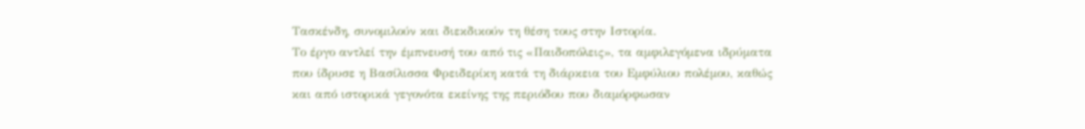Τασκένδη, συνομιλούν και διεκδικούν τη θέση τους στην Ιστορία.
Το έργο αντλεί την έμπνευσή του από τις «Παιδοπόλεις», τα αμφιλεγόμενα ιδρύματα που ίδρυσε η Βασίλισσα Φρειδερίκη κατά τη διάρκεια του Εμφύλιου πολέμου, καθώς και από ιστορικά γεγονότα εκείνης της περιόδου που διαμόρφωσαν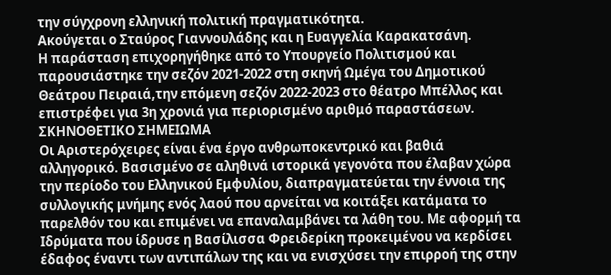την σύγχρονη ελληνική πολιτική πραγματικότητα.
Ακούγεται ο Σταύρος Γιαννουλάδης και η Ευαγγελία Καρακατσάνη.
Η παράσταση επιχορηγήθηκε από το Υπουργείο Πολιτισμού και παρουσιάστηκε την σεζόν 2021-2022 στη σκηνή Ωμέγα του Δημοτικού Θεάτρου Πειραιά,την επόμενη σεζόν 2022-2023 στο θέατρο Μπέλλος και επιστρέφει για 3η χρονιά για περιορισμένο αριθμό παραστάσεων.
ΣΚΗΝΟΘΕΤΙΚΟ ΣΗΜΕΙΩΜΑ
Οι Αριστερόχειρες είναι ένα έργο ανθρωποκεντρικό και βαθιά αλληγορικό. Βασισμένο σε αληθινά ιστορικά γεγονότα που έλαβαν χώρα την περίοδο του Ελληνικού Εμφυλίου, διαπραγματεύεται την έννοια της συλλογικής μνήμης ενός λαού που αρνείται να κοιτάξει κατάματα το παρελθόν του και επιμένει να επαναλαμβάνει τα λάθη του. Με αφορμή τα Ιδρύματα που ίδρυσε η Βασίλισσα Φρειδερίκη προκειμένου να κερδίσει έδαφος έναντι των αντιπάλων της και να ενισχύσει την επιρροή της στην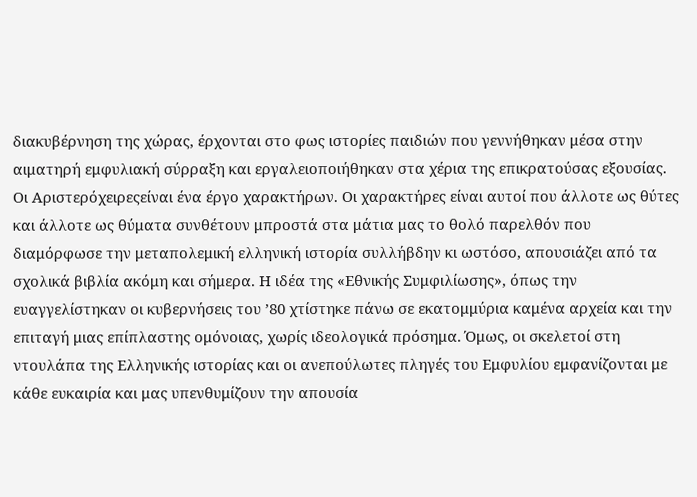διακυβέρνηση της χώρας, έρχονται στο φως ιστορίες παιδιών που γεννήθηκαν μέσα στην αιματηρή εμφυλιακή σύρραξη και εργαλειοποιήθηκαν στα χέρια της επικρατούσας εξουσίας.
Οι Αριστερόχειρεςείναι ένα έργο χαρακτήρων. Οι χαρακτήρες είναι αυτοί που άλλοτε ως θύτες και άλλοτε ως θύματα συνθέτουν μπροστά στα μάτια μας το θολό παρελθόν που διαμόρφωσε την μεταπολεμική ελληνική ιστορία συλλήβδην κι ωστόσο, απουσιάζει από τα σχολικά βιβλία ακόμη και σήμερα. Η ιδέα της «Εθνικής Συμφιλίωσης», όπως την ευαγγελίστηκαν οι κυβερνήσεις του ’80 χτίστηκε πάνω σε εκατομμύρια καμένα αρχεία και την επιταγή μιας επίπλαστης ομόνοιας, χωρίς ιδεολογικά πρόσημα. Όμως, οι σκελετοί στη ντουλάπα της Ελληνικής ιστορίας και οι ανεπούλωτες πληγές του Εμφυλίου εμφανίζονται με κάθε ευκαιρία και μας υπενθυμίζουν την απουσία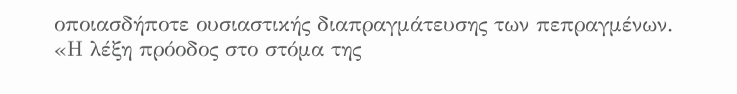οποιασδήποτε ουσιαστικής διαπραγμάτευσης των πεπραγμένων.
«Η λέξη πρόοδος στο στόμα της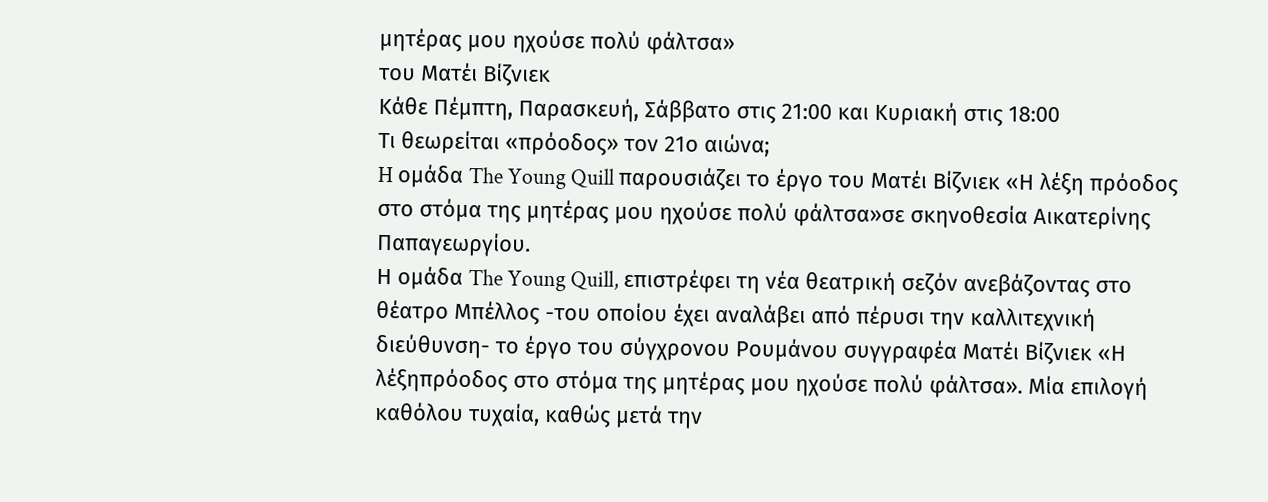μητέρας μου ηχούσε πολύ φάλτσα»
του Ματέι Βίζνιεκ
Κάθε Πέμπτη, Παρασκευή, Σάββατο στις 21:00 και Κυριακή στις 18:00
Τι θεωρείται «πρόοδος» τον 21ο αιώνα;
H ομάδα The Young Quill παρουσιάζει το έργο του Ματέι Βίζνιεκ «Η λέξη πρόοδος στο στόμα της μητέρας μου ηχούσε πολύ φάλτσα»σε σκηνοθεσία Αικατερίνης Παπαγεωργίου.
Η ομάδα The Young Quill, επιστρέφει τη νέα θεατρική σεζόν ανεβάζοντας στο θέατρο Μπέλλος -του οποίου έχει αναλάβει από πέρυσι την καλλιτεχνική διεύθυνση- το έργο του σύγχρονου Ρουμάνου συγγραφέα Ματέι Βίζνιεκ «Η λέξηπρόοδος στο στόμα της μητέρας μου ηχούσε πολύ φάλτσα». Μία επιλογή καθόλου τυχαία, καθώς μετά την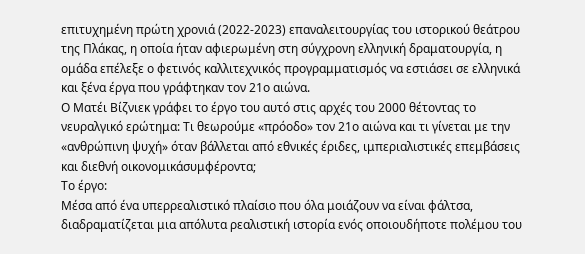επιτυχημένη πρώτη χρονιά (2022-2023) επαναλειτουργίας του ιστορικού θεάτρου της Πλάκας, η οποία ήταν αφιερωμένη στη σύγχρονη ελληνική δραματουργία, η ομάδα επέλεξε ο φετινός καλλιτεχνικός προγραμματισμός να εστιάσει σε ελληνικά και ξένα έργα που γράφτηκαν τον 21ο αιώνα.
Ο Ματέι Βίζνιεκ γράφει το έργο του αυτό στις αρχές του 2000 θέτοντας το νευραλγικό ερώτημα: Τι θεωρούμε «πρόοδο» τον 21ο αιώνα και τι γίνεται με την «ανθρώπινη ψυχή» όταν βάλλεται από εθνικές έριδες, ιμπεριαλιστικές επεμβάσεις και διεθνή οικονομικάσυμφέροντα;
Το έργο:
Μέσα από ένα υπερρεαλιστικό πλαίσιο που όλα μοιάζουν να είναι φάλτσα, διαδραματίζεται μια απόλυτα ρεαλιστική ιστορία ενός οποιουδήποτε πολέμου του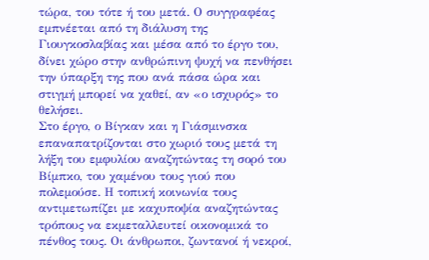τώρα, του τότε ή του μετά. Ο συγγραφέας εμπνέεται από τη διάλυση της Γιουγκοσλαβίας και μέσα από το έργο του, δίνει χώρο στην ανθρώπινη ψυχή να πενθήσει την ύπαρξη της που ανά πάσα ώρα και στιγμή μπορεί να χαθεί, αν «ο ισχυρός» το θελήσει.
Στο έργο, ο Βίγκαν και η Γιάσμινσκα επαναπατρίζονται στο χωριό τους μετά τη λήξη του εμφυλίου αναζητώντας τη σορό του Βίμπκο, του χαμένου τους γιού που πολεμούσε. Η τοπική κοινωνία τους αντιμετωπίζει με καχυποψία αναζητώντας τρόπους να εκμεταλλευτεί οικονομικά το πένθος τους. Οι άνθρωποι, ζωντανοί ή νεκροί,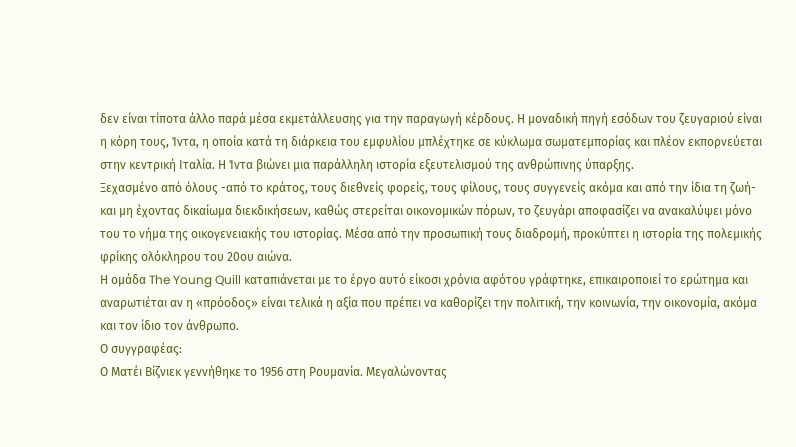δεν είναι τίποτα άλλο παρά μέσα εκμετάλλευσης για την παραγωγή κέρδους. Η μοναδική πηγή εσόδων του ζευγαριού είναι η κόρη τους, Ίντα, η οποία κατά τη διάρκεια του εμφυλίου μπλέχτηκε σε κύκλωμα σωματεμπορίας και πλέον εκπορνεύεται στην κεντρική Ιταλία. Η Ίντα βιώνει μια παράλληλη ιστορία εξευτελισμού της ανθρώπινης ύπαρξης.
Ξεχασμένο από όλους -από το κράτος, τους διεθνείς φορείς, τους φίλους, τους συγγενείς ακόμα και από την ίδια τη ζωή- και μη έχοντας δικαίωμα διεκδικήσεων, καθώς στερείται οικονομικών πόρων, το ζευγάρι αποφασίζει να ανακαλύψει μόνο του το νήμα της οικογενειακής του ιστορίας. Μέσα από την προσωπική τους διαδρομή, προκύπτει η ιστορία της πολεμικής φρίκης ολόκληρου του 20ου αιώνα.
Η ομάδα The Young Quill καταπιάνεται με το έργο αυτό είκοσι χρόνια αφότου γράφτηκε, επικαιροποιεί το ερώτημα και αναρωτιέται αν η «πρόοδος» είναι τελικά η αξία που πρέπει να καθορίζει την πολιτική, την κοινωνία, την οικονομία, ακόμα και τον ίδιο τον άνθρωπο.
Ο συγγραφέας:
Ο Ματέι Βίζνιεκ γεννήθηκε το 1956 στη Ρουμανία. Μεγαλώνοντας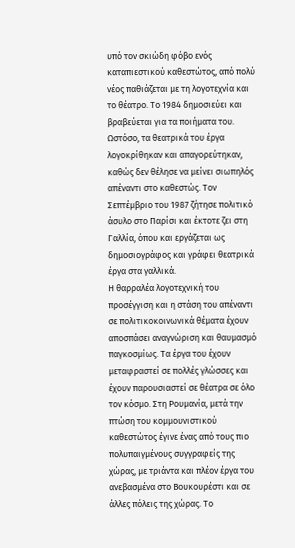υπό τον σκιώδη φόβο ενός καταπιεστικού καθεστώτος, από πολύ νέος παθιάζεται με τη λογοτεχνία και το θέατρο. Το 1984 δημοσιεύει και βραβεύεται για τα ποιήματα του. Ωστόσο, τα θεατρικά του έργα λογοκρίθηκαν και απαγορεύτηκαν, καθώς δεν θέλησε να μείνει σιωπηλός απέναντι στο καθεστώς. Τον Σεπτέμβριο του 1987 ζήτησε πολιτικό άσυλο στο Παρίσι και έκτοτε ζει στη Γαλλία, όπου και εργάζεται ως δημοσιογράφος και γράφει θεατρικά έργα στα γαλλικά.
Η θαρραλέα λογοτεχνική του προσέγγιση και η στάση του απέναντι σε πολιτικοκοινωνικά θέματα έχουν αποσπάσει αναγνώριση και θαυμασμό παγκοσμίως. Τα έργα του έχουν μεταφραστεί σε πολλές γλώσσες και έχουν παρουσιαστεί σε θέατρα σε όλο τον κόσμο. Στη Ρουμανία, μετά την πτώση του κομμουνιστικού καθεστώτος έγινε ένας από τους πιο πολυπαιγμένους συγγραφείς της χώρας, με τριάντα και πλέον έργα του ανεβασμένα στο Βουκουρέστι και σε άλλες πόλεις της χώρας. Το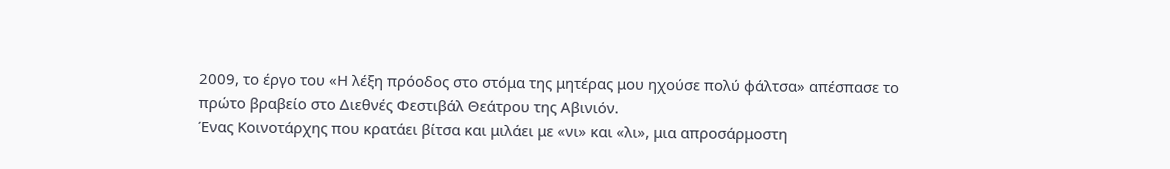2009, το έργο του «Η λέξη πρόοδος στο στόμα της μητέρας μου ηχούσε πολύ φάλτσα» απέσπασε το πρώτο βραβείο στο Διεθνές Φεστιβάλ Θεάτρου της Αβινιόν.
Ένας Κοινοτάρχης που κρατάει βίτσα και μιλάει με «νι» και «λι», μια απροσάρμοστη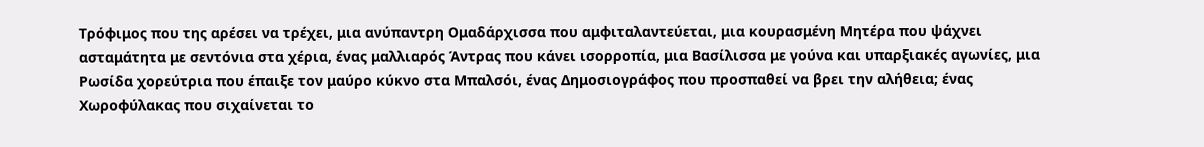Τρόφιμος που της αρέσει να τρέχει, μια ανύπαντρη Ομαδάρχισσα που αμφιταλαντεύεται, μια κουρασμένη Μητέρα που ψάχνει ασταμάτητα με σεντόνια στα χέρια, ένας μαλλιαρός Άντρας που κάνει ισορροπία, μια Βασίλισσα με γούνα και υπαρξιακές αγωνίες, μια Ρωσίδα χορεύτρια που έπαιξε τον μαύρο κύκνο στα Μπαλσόι, ένας Δημοσιογράφος που προσπαθεί να βρει την αλήθεια; ένας Χωροφύλακας που σιχαίνεται το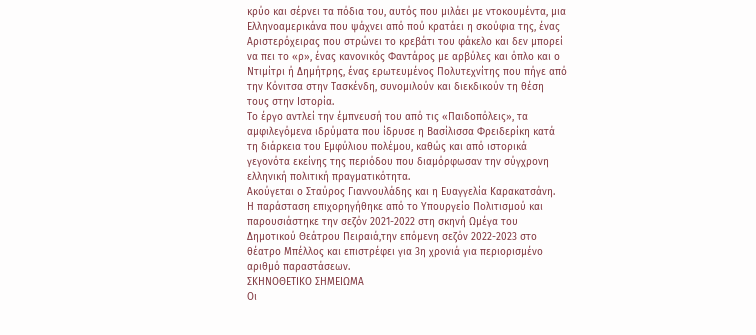κρύο και σέρνει τα πόδια του, αυτός που μιλάει με ντοκουμέντα, μια Ελληνοαμερικάνα που ψάχνει από πού κρατάει η σκούφια της, ένας Αριστερόχειρας που στρώνει το κρεβάτι του φάκελο και δεν μπορεί να πει το «ρ», ένας κανονικός Φαντάρος με αρβύλες και όπλο και ο Ντιμίτρι ή Δημήτρης, ένας ερωτευμένος Πολυτεχνίτης που πήγε από την Κόνιτσα στην Τασκένδη, συνομιλούν και διεκδικούν τη θέση τους στην Ιστορία.
Το έργο αντλεί την έμπνευσή του από τις «Παιδοπόλεις», τα αμφιλεγόμενα ιδρύματα που ίδρυσε η Βασίλισσα Φρειδερίκη κατά τη διάρκεια του Εμφύλιου πολέμου, καθώς και από ιστορικά γεγονότα εκείνης της περιόδου που διαμόρφωσαν την σύγχρονη ελληνική πολιτική πραγματικότητα.
Ακούγεται ο Σταύρος Γιαννουλάδης και η Ευαγγελία Καρακατσάνη.
Η παράσταση επιχορηγήθηκε από το Υπουργείο Πολιτισμού και παρουσιάστηκε την σεζόν 2021-2022 στη σκηνή Ωμέγα του Δημοτικού Θεάτρου Πειραιά,την επόμενη σεζόν 2022-2023 στο θέατρο Μπέλλος και επιστρέφει για 3η χρονιά για περιορισμένο αριθμό παραστάσεων.
ΣΚΗΝΟΘΕΤΙΚΟ ΣΗΜΕΙΩΜΑ
Οι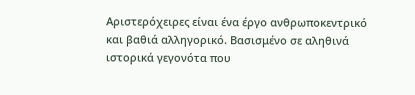Αριστερόχειρες είναι ένα έργο ανθρωποκεντρικό και βαθιά αλληγορικό. Βασισμένο σε αληθινά ιστορικά γεγονότα που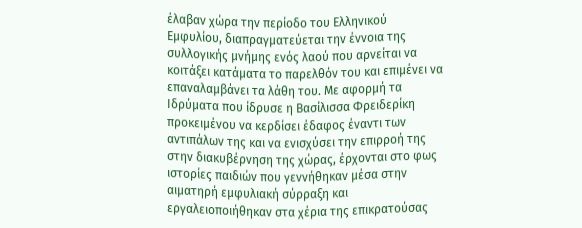έλαβαν χώρα την περίοδο του Ελληνικού Εμφυλίου, διαπραγματεύεται την έννοια της συλλογικής μνήμης ενός λαού που αρνείται να κοιτάξει κατάματα το παρελθόν του και επιμένει να επαναλαμβάνει τα λάθη του. Με αφορμή τα Ιδρύματα που ίδρυσε η Βασίλισσα Φρειδερίκη προκειμένου να κερδίσει έδαφος έναντι των αντιπάλων της και να ενισχύσει την επιρροή της στην διακυβέρνηση της χώρας, έρχονται στο φως ιστορίες παιδιών που γεννήθηκαν μέσα στην αιματηρή εμφυλιακή σύρραξη και εργαλειοποιήθηκαν στα χέρια της επικρατούσας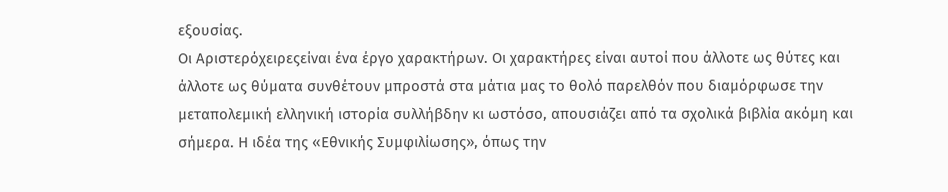εξουσίας.
Οι Αριστερόχειρεςείναι ένα έργο χαρακτήρων. Οι χαρακτήρες είναι αυτοί που άλλοτε ως θύτες και άλλοτε ως θύματα συνθέτουν μπροστά στα μάτια μας το θολό παρελθόν που διαμόρφωσε την μεταπολεμική ελληνική ιστορία συλλήβδην κι ωστόσο, απουσιάζει από τα σχολικά βιβλία ακόμη και σήμερα. Η ιδέα της «Εθνικής Συμφιλίωσης», όπως την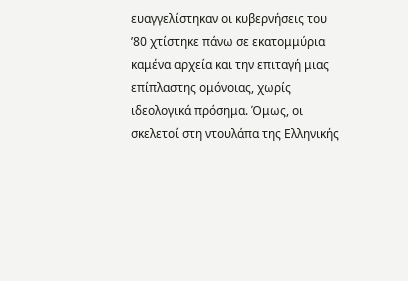ευαγγελίστηκαν οι κυβερνήσεις του ’80 χτίστηκε πάνω σε εκατομμύρια καμένα αρχεία και την επιταγή μιας επίπλαστης ομόνοιας, χωρίς ιδεολογικά πρόσημα. Όμως, οι σκελετοί στη ντουλάπα της Ελληνικής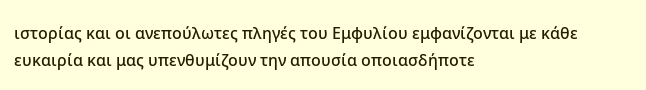ιστορίας και οι ανεπούλωτες πληγές του Εμφυλίου εμφανίζονται με κάθε ευκαιρία και μας υπενθυμίζουν την απουσία οποιασδήποτε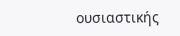ουσιαστικής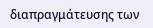διαπραγμάτευσης των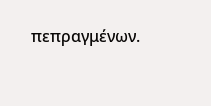πεπραγμένων.